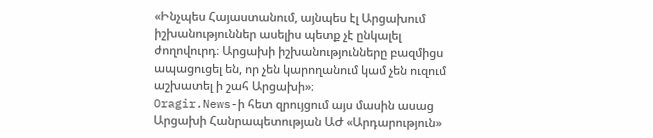«Ինչպես Հայաստանում, այնպես էլ Արցախում իշխանություններ ասելիս պետք չէ ընկալել ժողովուրդ։ Արցախի իշխանությունները բազմիցս ապացուցել են, որ չեն կարողանում կամ չեն ուզում աշխատել ի շահ Արցախի»։
Oragir.News-ի հետ զրույցում այս մասին ասաց Արցախի Հանրապետության ԱԺ «Արդարություն»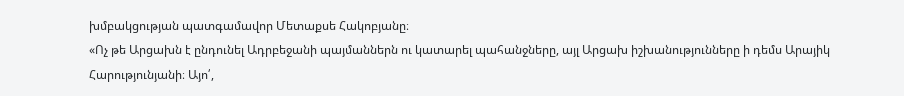խմբակցության պատգամավոր Մետաքսե Հակոբյանը։
«Ոչ թե Արցախն է ընդունել Ադրբեջանի պայմաններն ու կատարել պահանջները, այլ Արցախ իշխանությունները ի դեմս Արայիկ Հարությունյանի։ Այո՛,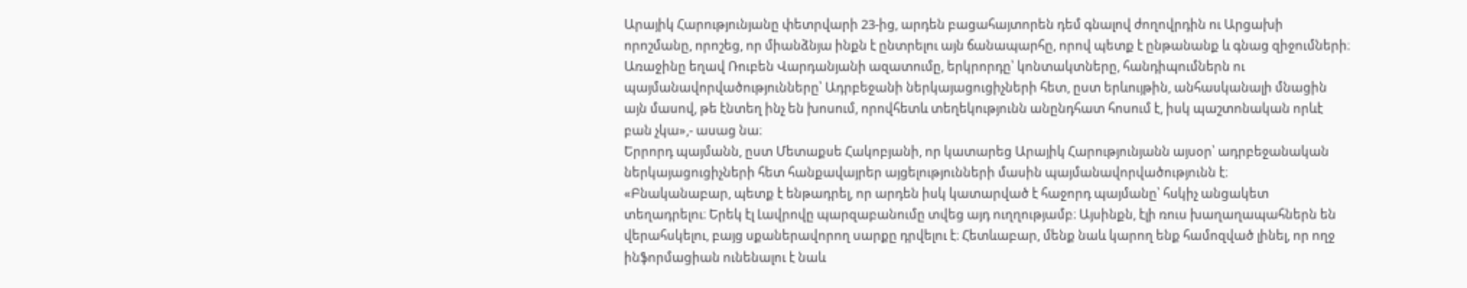Արայիկ Հարությունյանը փետրվարի 23-ից, արդեն բացահայտորեն դեմ գնալով ժողովրդին ու Արցախի որոշմանը, որոշեց, որ միանձնյա ինքն է ընտրելու այն ճանապարհը, որով պետք է ընթանանք և գնաց զիջումների։ Առաջինը եղավ Ռուբեն Վարդանյանի ազատումը, երկրորդը՝ կոնտակտները, հանդիպումներն ու պայմանավորվածությունները՝ Ադրբեջանի ներկայացուցիչների հետ, ըստ երևույթին, անհասկանալի մնացին այն մասով, թե էնտեղ ինչ են խոսում, որովհետև տեղեկությունն անընդհատ հոսում է, իսկ պաշտոնական որևէ բան չկա»,- ասաց նա։
Երրորդ պայմանն, ըստ Մետաքսե Հակոբյանի, որ կատարեց Արայիկ Հարությունյանն այսօր՝ ադրբեջանական ներկայացուցիչների հետ հանքավայրեր այցելությունների մասին պայմանավորվածությունն է։
«Բնականաբար, պետք է ենթադրել, որ արդեն իսկ կատարված է հաջորդ պայմանը՝ հսկիչ անցակետ տեղադրելու։ Երեկ էլ Լավրովը պարզաբանումը տվեց այդ ուղղությամբ։ Այսինքն, էլի ռուս խաղաղապահներն են վերահսկելու, բայց սքաներավորող սարքը դրվելու է։ Հետևաբար, մենք նաև կարող ենք համոզված լինել, որ ողջ ինֆորմացիան ունենալու է նաև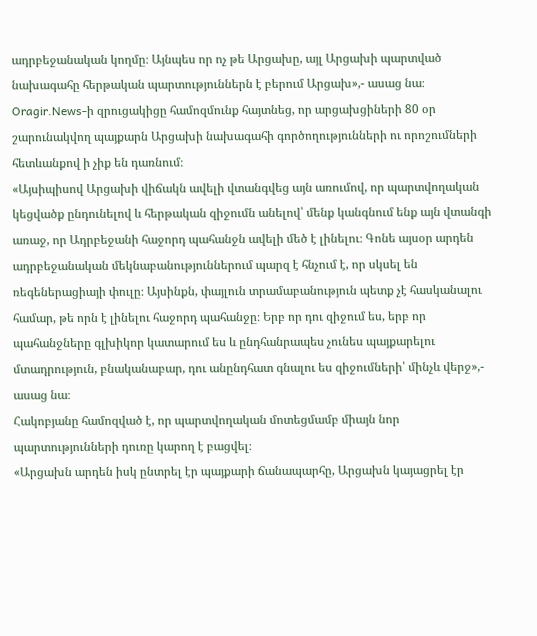ադրբեջանական կողմը։ Այնպես որ ոչ թե Արցախը, այլ Արցախի պարտված նախագահը հերթական պարտություններն է բերում Արցախ»,- ասաց նա։
Oragir.News-ի զրուցակիցը համոզմունք հայտնեց, որ արցախցիների 80 օր շարունակվող պայքարն Արցախի նախագահի գործողությունների ու որոշումների հետևանքով ի չիք են դառնում։
«Այսիպիսով Արցախի վիճակն ավելի վտանգվեց այն առումով, որ պարտվողական կեցվածք ընդունելով և հերթական զիջումն անելով՝ մենք կանգնում ենք այն վտանգի առաջ, որ Ադրբեջանի հաջորդ պահանջն ավելի մեծ է լինելու։ Գոնե այսօր արդեն ադրբեջանական մեկնաբանություններում պարզ է հնչում է, որ սկսել են ռեգեներացիայի փուլը։ Այսինքն, փայլուն տրամաբանություն պետք չէ հասկանալու համար, թե որն է լինելու հաջորդ պահանջը։ Երբ որ դու զիջում ես, երբ որ պահանջները գլխիկոր կատարում ես և ընդհանրապես չունես պայքարելու մտադրություն, բնականաբար, դու անընդհատ գնալու ես զիջումների՝ մինչև վերջ»,- ասաց նա։
Հակոբյանը համոզված է, որ պարտվողական մոտեցմամբ միայն նոր պարտությունների դուռը կարող է բացվել։
«Արցախն արդեն իսկ ընտրել էր պայքարի ճանապարհը, Արցախն կայացրել էր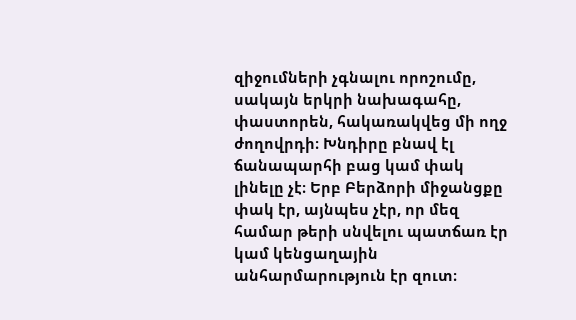զիջումների չգնալու որոշումը, սակայն երկրի նախագահը, փաստորեն, հակառակվեց մի ողջ ժողովրդի։ Խնդիրը բնավ էլ ճանապարհի բաց կամ փակ լինելը չէ։ Երբ Բերձորի միջանցքը փակ էր, այնպես չէր, որ մեզ համար թերի սնվելու պատճառ էր կամ կենցաղային անհարմարություն էր զուտ։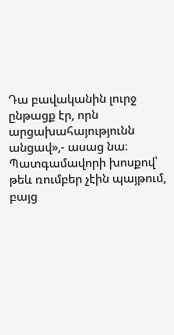Դա բավականին լուրջ ընթացք էր, որն արցախահայությունն անցավ»,- ասաց նա։
Պատգամավորի խոսքով՝ թեև ռումբեր չէին պայթում, բայց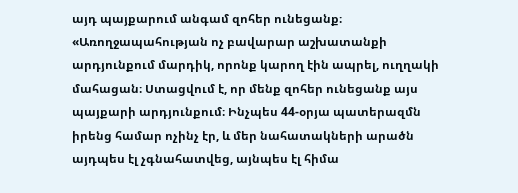այդ պայքարում անգամ զոհեր ունեցանք։
«Առողջապահության ոչ բավարար աշխատանքի արդյունքում մարդիկ, որոնք կարող էին ապրել, ուղղակի մահացան։ Ստացվում է, որ մենք զոհեր ունեցանք այս պայքարի արդյունքում։ Ինչպես 44-օրյա պատերազմն իրենց համար ոչինչ էր, և մեր նահատակների արածն այդպես էլ չգնահատվեց, այնպես էլ հիմա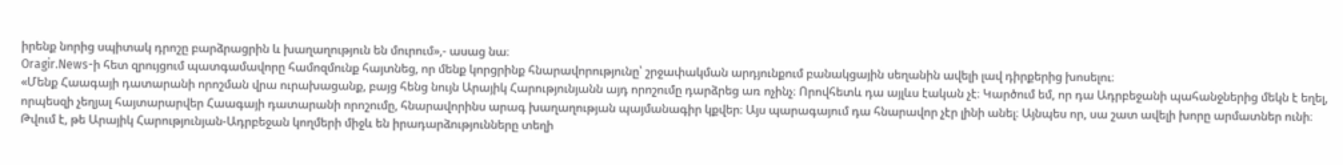իրենք նորից սպիտակ դրոշը բարձրացրին և խաղաղություն են մուրում»,- ասաց նա։
Oragir.News-ի հետ զրույցում պատգամավորը համոզմունք հայտնեց, որ մենք կորցրինք հնարավորությունը՝ շրջափակման արդյունքում բանակցային սեղանին ավելի լավ դիրքերից խոսելու։
«Մենք Հաագայի դատարանի որոշման վրա ուրախացանք, բայց հենց նույն Արայիկ Հարությունյանն այդ որոշումը դարձրեց առ ոչինչ։ Որովհետև դա այլևս էական չէ։ Կարծում եմ, որ դա Ադրբեջանի պահանջներից մեկն է եղել, որպեսզի չեղյալ հայտարարվեր Հաագայի դատարանի որոշումը, հնարավորինս արագ խաղաղության պայմանագիր կքվեր։ Այս պարագայում դա հնարավոր չէր լինի անել։ Այնպես որ, սա շատ ավելի խորը արմատներ ունի։ Թվում է, թե Արայիկ Հարությունյան-Ադրբեջան կողմերի միջև են իրադարձությունները տեղի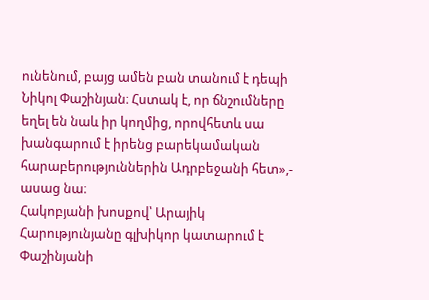ունենում, բայց ամեն բան տանում է դեպի Նիկոլ Փաշինյան։ Հստակ է, որ ճնշումները եղել են նաև իր կողմից, որովհետև սա խանգարում է իրենց բարեկամական հարաբերություններին Ադրբեջանի հետ»,- ասաց նա։
Հակոբյանի խոսքով՝ Արայիկ Հարությունյանը գլխիկոր կատարում է Փաշինյանի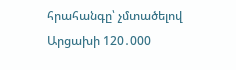հրահանգը՝ չմտածելով Արցախի 120․000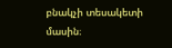բնակչի տեսակետի մասին։